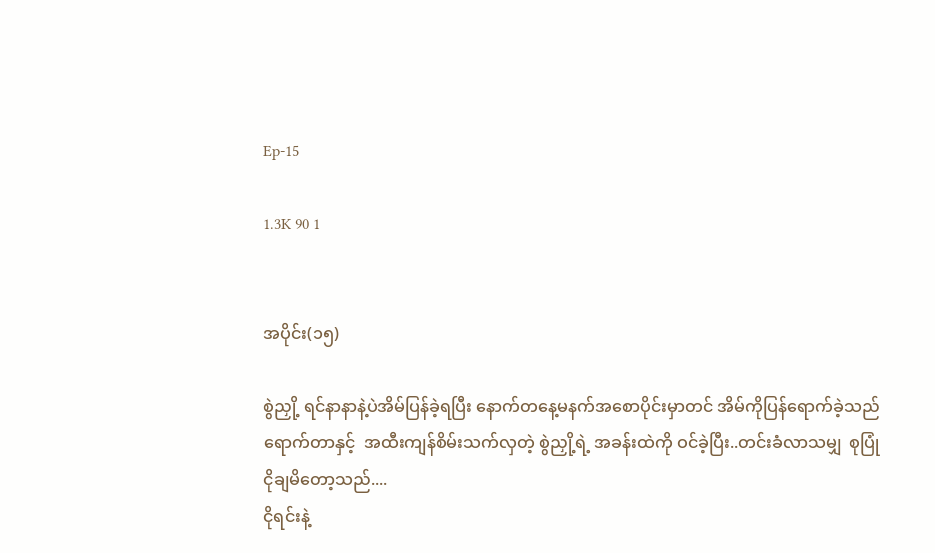Ep-15

1.3K 90 1


အပိုင်း(၁၅)

စွဲညှို့ ရင်နာနာနဲ့ပဲအိမ်ပြန်ခဲ့ရပြီး နောက်တနေ့မနက်အစောပိုင်းမှာတင် အိမ်ကိုပြန်ရောက်ခဲ့သည် ရောက်တာနှင့်  အထီးကျန်စိမ်းသက်လှတဲ့ စွဲညှို့ရဲ့ အခန်းထဲကို ဝင်ခဲ့ပြီး..တင်းခံလာသမျှ  စုပြုံ ငိုချမိတော့သည်....
ငိုရင်းနဲ့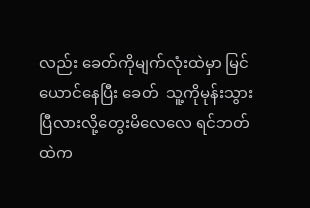လည်း ခေတ်ကိုမျက်လုံးထဲမှာ မြင်ယောင်နေပြီး ခေတ်  သူ့ကိုမုန်းသွားပြီလားလို့တွေးမိလေလေ ရင်ဘတ်ထဲက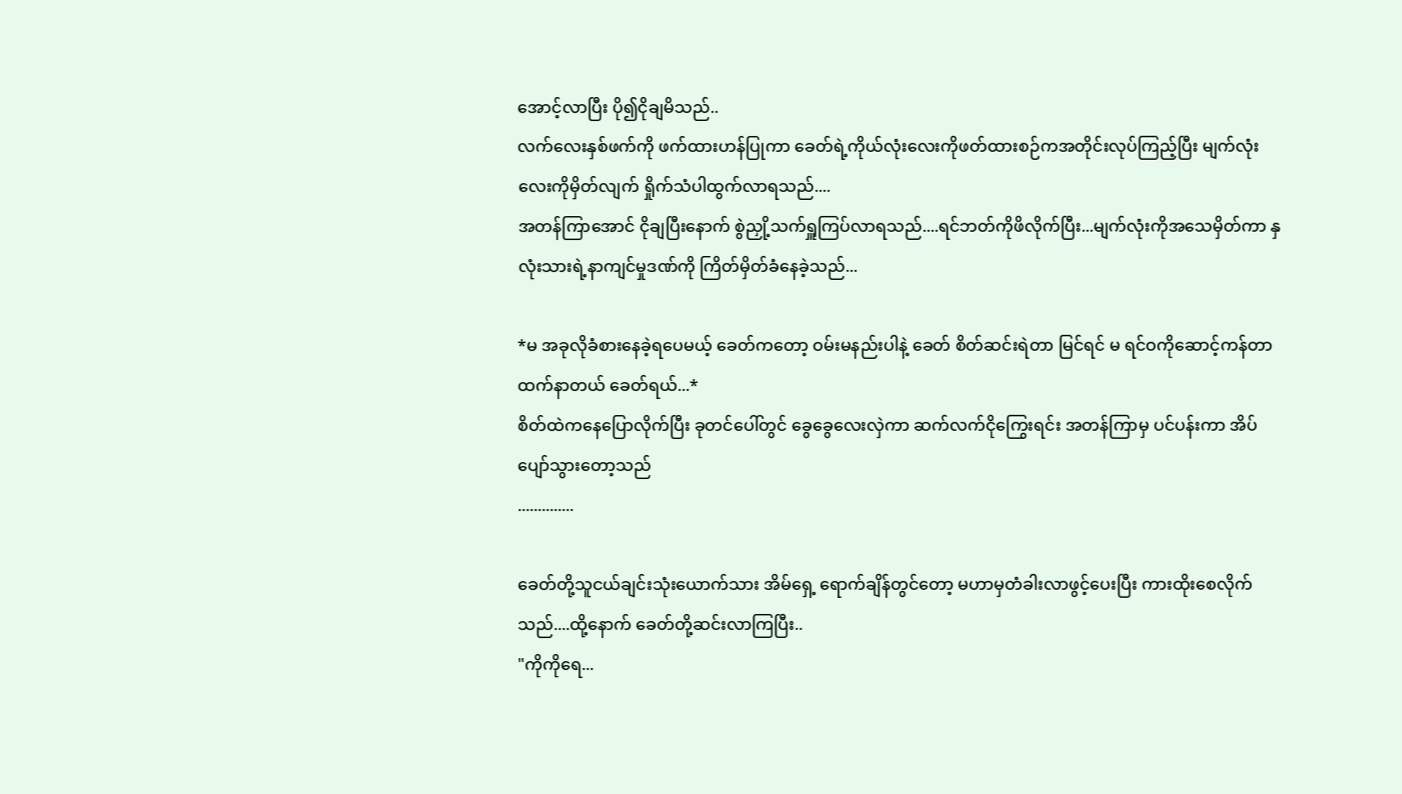အောင့်လာပြီး ပို၍ငိုချမိသည်..
လက်လေးနှစ်ဖက်ကို ဖက်ထားဟန်ပြုကာ ခေတ်ရဲ့ကိုယ်လုံးလေးကိုဖတ်ထားစဉ်ကအတိုင်းလုပ်ကြည့်ပြီး မျက်လုံးလေးကိုမှိတ်လျက် ရှိုက်သံပါထွက်လာရသည်....
အတန်ကြာအောင် ငိုချပြီးနောက် စွဲညှို့သက်ရှူကြပ်လာရသည်....ရင်ဘတ်ကိုဖိလိုက်ပြီး...မျက်လုံးကိုအသေမှိတ်ကာ နှလုံးသားရဲ့နာကျင်မှုဒဏ်ကို ကြိတ်မှိတ်ခံနေခဲ့သည်...

*မ အခုလိုခံစားနေခဲ့ရပေမယ့် ခေတ်ကတော့ ဝမ်းမနည်းပါနဲ့ ခေတ် စိတ်ဆင်းရဲတာ မြင်ရင် မ ရင်ဝကိုဆောင့်ကန်တာထက်နာတယ် ခေတ်ရယ်...*
စိတ်ထဲကနေပြောလိုက်ပြီး ခုတင်ပေါ်တွင် ခွေခွေလေးလှဲကာ ဆက်လက်ငိုကြွေးရင်း အတန်ကြာမှ ပင်ပန်းကာ အိပ်ပျော်သွားတော့သည်
..............

ခေတ်တို့သူငယ်ချင်းသုံးယောက်သား အိမ်ရှေ့ ရောက်ချိန်တွင်တော့ မဟာမှတံခါးလာဖွင့်ပေးပြီး ကားထိုးစေလိုက်သည်....ထို့နောက် ခေတ်တို့ဆင်းလာကြပြီး..
"ကိုကိုရေ...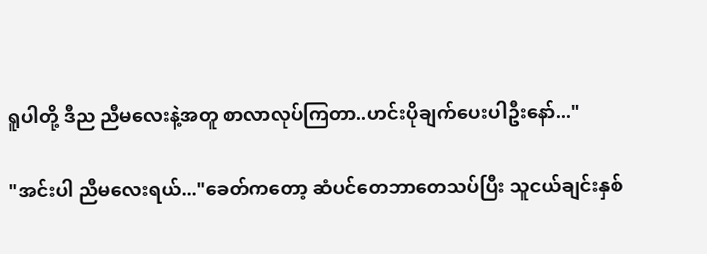ရူပါတို့ ဒီည ညီမလေးနဲ့အတူ စာလာလုပ်ကြတာ..ဟင်းပိုချက်ပေးပါဦးနော်..."

"အင်းပါ ညီမလေးရယ်..."ခေတ်ကတော့ ဆံပင်တေဘာတေသပ်ပြီး သူငယ်ချင်းနှစ်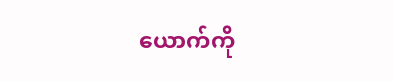ယောက်ကို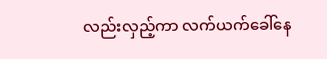လည်းလှည့်ကာ လက်ယက်ခေါ်နေ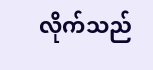လိုက်သည်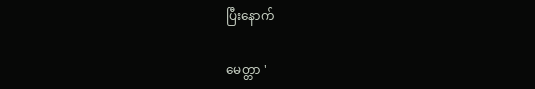ပြီးနောက်

မေတ္တာ '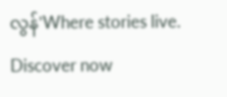လွန်'Where stories live. Discover now